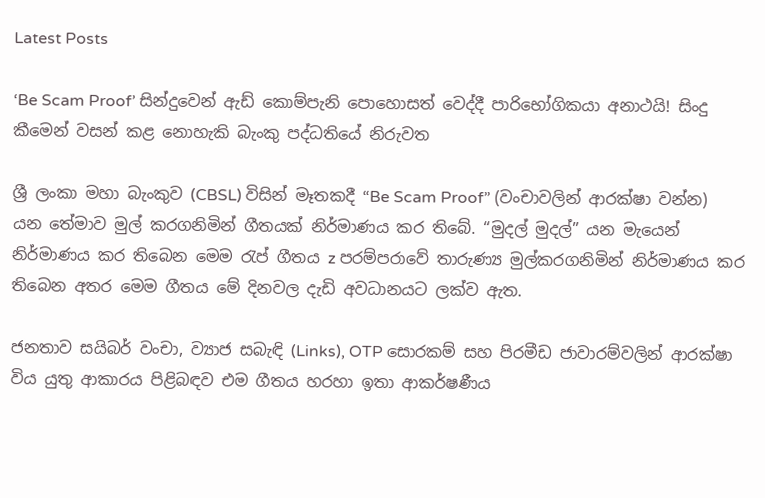Latest Posts

‘Be Scam Proof’ සින්දුවෙන් ඇඩ් කොම්පැනි පොහොසත් වෙද්දී පාරිභෝගිකයා අනාථයි! සිංදු කීමෙන් වසන් කළ නොහැකි බැංකු පද්ධතියේ නිරුවත

ශ්‍රී ලංකා මහා බැංකුව (CBSL) විසින් මෑතකදී “Be Scam Proof” (වංචාවලින් ආරක්ෂා වන්න) යන තේමාව මුල් කරගනිමින් ගීතයක් නිර්මාණය කර තිබේ. “මුදල් මුදල්” යන මැයෙන් නිර්මාණය කර තිබෙන මෙම රැප් ගීතය z පරම්පරාවේ තාරුණ්‍ය මුල්කරගනිමින් නිර්මාණය කර තිබෙන අතර මෙම ගීතය මේ දිනවල දැඩි අවධානයට ලක්ව ඇත.

ජනතාව සයිබර් වංචා, ව්‍යාජ සබැඳි (Links), OTP සොරකම් සහ පිරමීඩ ජාවාරම්වලින් ආරක්ෂා විය යුතු ආකාරය පිළිබඳව එම ගීතය හරහා ඉතා ආකර්ෂණීය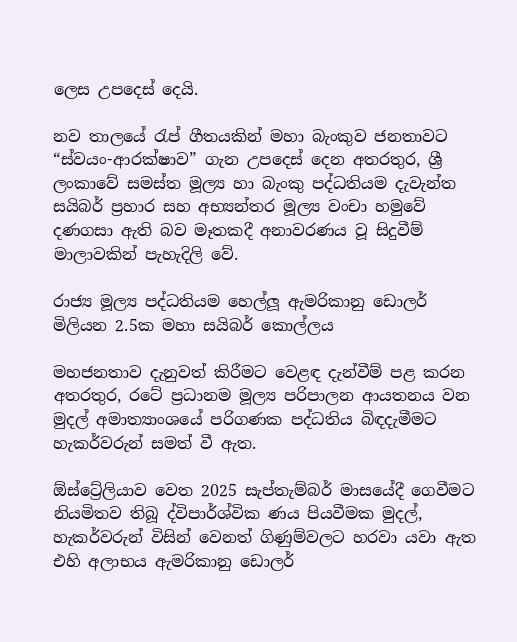ලෙස උපදෙස් දෙයි.

නව තාලයේ රැප් ගීතයකින් මහා බැංකුව ජනතාවට “ස්වයං-ආරක්ෂාව” ගැන උපදෙස් දෙන අතරතුර, ශ්‍රී ලංකාවේ සමස්ත මූල්‍ය හා බැංකු පද්ධතියම දැවැන්ත සයිබර් ප්‍රහාර සහ අභ්‍යන්තර මූල්‍ය වංචා හමුවේ දණගසා ඇති බව මෑතකදී අනාවරණය වූ සිදුවීම් මාලාවකින් පැහැදිලි වේ.

රාජ්‍ය මූල්‍ය පද්ධතියම හෙල්ලූ ඇමරිකානු ඩොලර් මිලියන 2.5ක මහා සයිබර් කොල්ලය

මහජනතාව දැනුවත් කිරීමට වෙළඳ දැන්වීම් පළ කරන අතරතුර, රටේ ප්‍රධානම මූල්‍ය පරිපාලන ආයතනය වන මුදල් අමාත්‍යාංශයේ පරිගණක පද්ධතිය බිඳදැමීමට හැකර්වරුන් සමත් වී ඇත.

ඕස්ට්‍රේලියාව වෙත 2025 සැප්තැම්බර් මාසයේදී ගෙවීමට නියමිතව තිබූ ද්විපාර්ශ්වික ණය පියවීමක මුදල්, හැකර්වරුන් විසින් වෙනත් ගිණුම්වලට හරවා යවා ඇත එහි අලාභය ඇමරිකානු ඩොලර්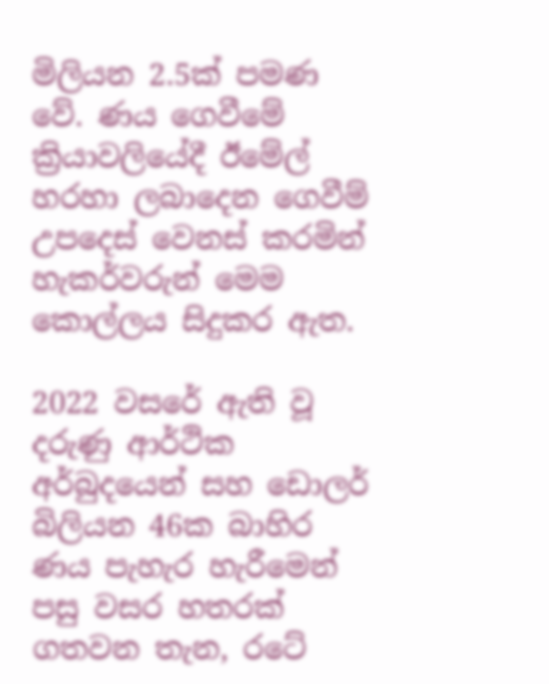මිලියන 2.5ක් පමණ වේ. ණය ගෙවීමේ ක්‍රියාවලියේදී ඊමේල් හරහා ලබාදෙන ගෙවීම් උපදෙස් වෙනස් කරමින් හැකර්වරුන් මෙම කොල්ලය සිදුකර ඇත.

2022 වසරේ ඇති වූ දරුණු ආර්ථික අර්බුදයෙන් සහ ඩොලර් බිලියන 46ක බාහිර ණය පැහැර හැරීමෙන් පසු වසර හතරක් ගතවන තැන, රටේ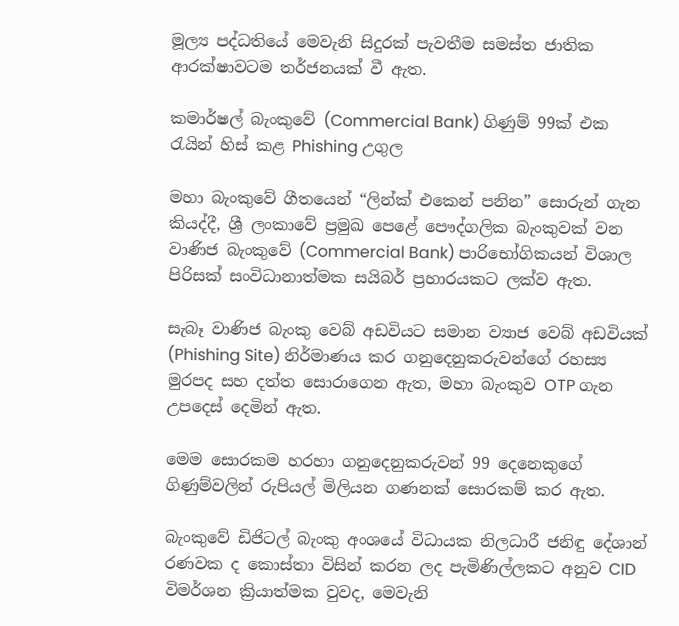මූල්‍ය පද්ධතියේ මෙවැනි සිදුරක් පැවතීම සමස්ත ජාතික ආරක්ෂාවටම තර්ජනයක් වී ඇත.

කමාර්ෂල් බැංකුවේ (Commercial Bank) ගිණුම් 99ක් එක රැයින් හිස් කළ Phishing උගුල

මහා බැංකුවේ ගීතයෙන් “ලින්ක් එකෙන් පනින” සොරුන් ගැන කියද්දී, ශ්‍රී ලංකාවේ ප්‍රමුඛ පෙළේ පෞද්ගලික බැංකුවක් වන වාණිජ බැංකුවේ (Commercial Bank) පාරිභෝගිකයන් විශාල පිරිසක් සංවිධානාත්මක සයිබර් ප්‍රහාරයකට ලක්ව ඇත.

සැබෑ වාණිජ බැංකු වෙබ් අඩවියට සමාන ව්‍යාජ වෙබ් අඩවියක් (Phishing Site) නිර්මාණය කර ගනුදෙනුකරුවන්ගේ රහස්‍ය මුරපද සහ දත්ත සොරාගෙන ඇත, මහා බැංකුව OTP ගැන උපදෙස් දෙමින් ඇත.

මෙම සොරකම හරහා ගනුදෙනුකරුවන් 99 දෙනෙකුගේ ගිණුම්වලින් රුපියල් මිලියන ගණනක් සොරකම් කර ඇත.

බැංකුවේ ඩිජිටල් බැංකු අංශයේ විධායක නිලධාරී ජනිඳු දේශාන් රණවක ද කොස්තා විසින් කරන ලද පැමිණිල්ලකට අනුව CID විමර්ශන ක්‍රියාත්මක වුවද, මෙවැනි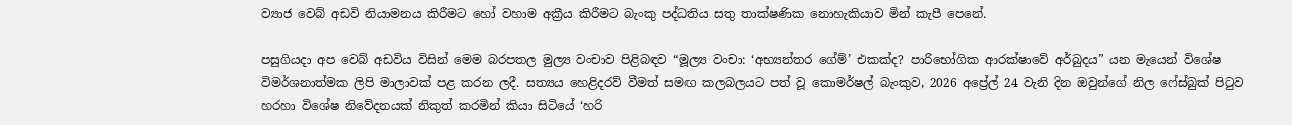ව්‍යාජ වෙබ් අඩවි නියාමනය කිරීමට හෝ වහාම අක්‍රීය කිරීමට බැංකු පද්ධතිය සතු තාක්ෂණික නොහැකියාව මින් කැපී පෙනේ.

පසුගියදා අප වෙබ් අඩවිය විසින් මෙම බරපතල මුල්‍ය වංචාව පිළිබඳව “මූල්‍ය වංචා: ‘අභ්‍යන්තර ගේම්’ එකක්ද? පාරිභෝගික ආරක්ෂාවේ අර්බුදය” යන මැයෙන් විශේෂ විමර්ශනාත්මක ලිපි මාලාවක් පළ කරන ලදී. සත්‍යය හෙළිදරව් වීමත් සමඟ කලබලයට පත් වූ කොමර්ෂල් බැංකුව, 2026 අප්‍රේල් 24 වැනි දින ඔවුන්ගේ නිල ෆේස්බුක් පිටුව හරහා විශේෂ නිවේදනයක් නිකුත් කරමින් කියා සිටියේ ‘හරි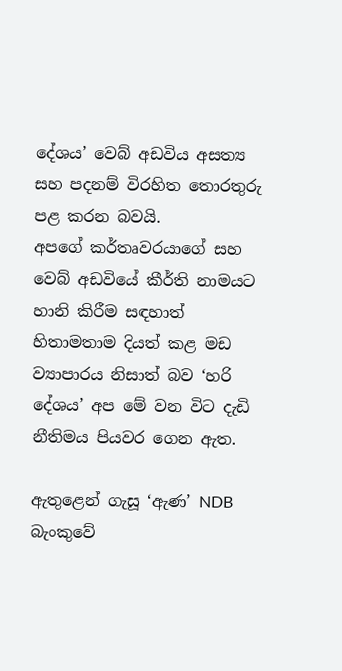දේශය’ වෙබ් අඩවිය අසත්‍ය සහ පදනම් විරහිත තොරතුරු පළ කරන බවයි.
අපගේ කර්තෘවරයාගේ සහ වෙබ් අඩවියේ කීර්ති නාමයට හානි කිරීම සඳහාත් හිතාමතාම දියත් කළ මඩ ව්‍යාපාරය නිසාත් බව ‘හරි දේශය’ අප මේ වන විට දැඩි නීතිමය පියවර ගෙන ඇත.

ඇතුළෙන් ගැසූ ‘ඇණ’ NDB බැංකුවේ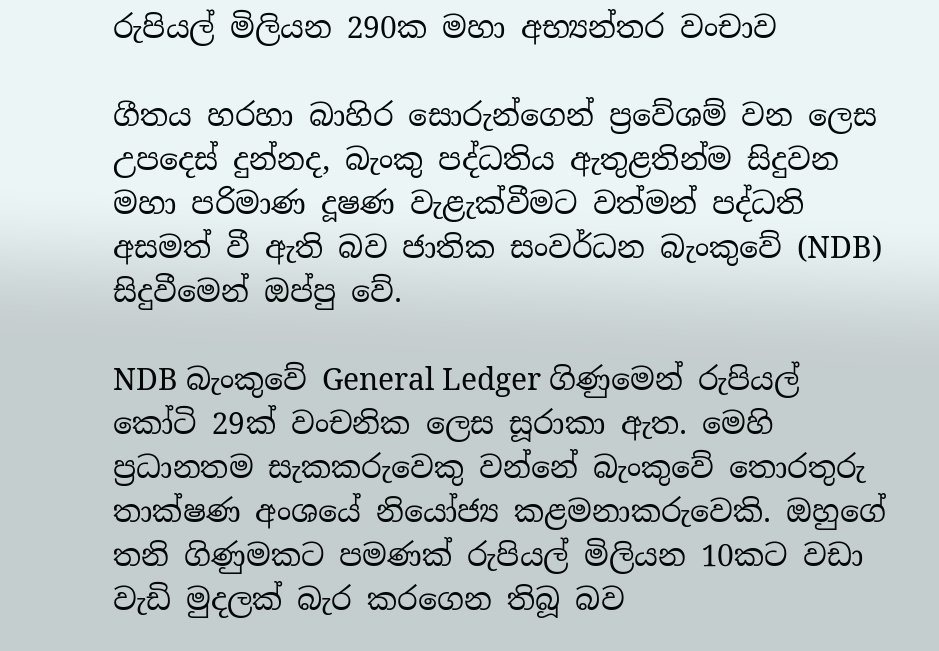රුපියල් මිලියන 290ක මහා අභ්‍යන්තර වංචාව

ගීතය හරහා බාහිර සොරුන්ගෙන් ප්‍රවේශම් වන ලෙස උපදෙස් දුන්නද, බැංකු පද්ධතිය ඇතුළතින්ම සිදුවන මහා පරිමාණ දූෂණ වැළැක්වීමට වත්මන් පද්ධති අසමත් වී ඇති බව ජාතික සංවර්ධන බැංකුවේ (NDB) සිදුවීමෙන් ඔප්පු වේ.

NDB බැංකුවේ General Ledger ගිණුමෙන් රුපියල් කෝටි 29ක් වංචනික ලෙස සූරාකා ඇත. මෙහි ප්‍රධානතම සැකකරුවෙකු වන්නේ බැංකුවේ තොරතුරු තාක්ෂණ අංශයේ නියෝජ්‍ය කළමනාකරුවෙකි. ඔහුගේ තනි ගිණුමකට පමණක් රුපියල් මිලියන 10කට වඩා වැඩි මුදලක් බැර කරගෙන තිබූ බව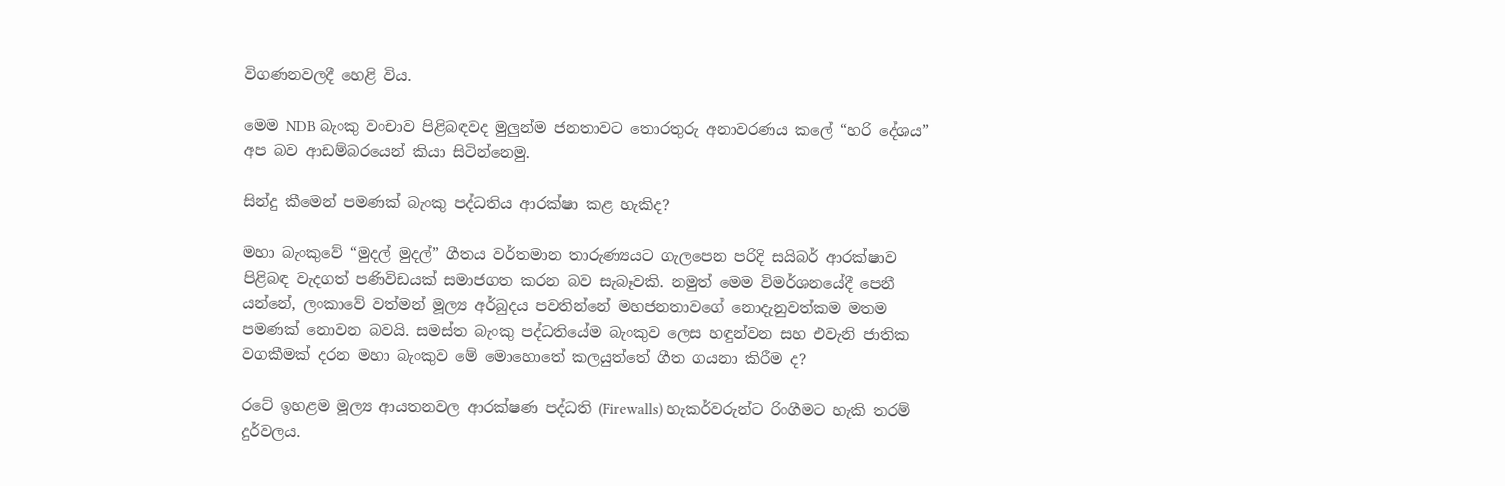විගණනවලදී හෙළි විය.

මෙම NDB බැංකු වංචාව පිළිබඳවද මුලුන්ම ජනතාවට තොරතුරු අනාවරණය කලේ “හරි දේශය” අප බව ආඩම්බරයෙන් කියා සිටින්නෙමු.

සින්දු කීමෙන් පමණක් බැංකු පද්ධතිය ආරක්ෂා කළ හැකිද?

මහා බැංකුවේ “මුදල් මුදල්” ගීතය වර්තමාන තාරුණ්‍යයට ගැලපෙන පරිදි සයිබර් ආරක්ෂාව පිළිබඳ වැදගත් පණිවිඩයක් සමාජගත කරන බව සැබෑවකි. නමුත් මෙම විමර්ශනයේදී පෙනී යන්නේ, ලංකාවේ වත්මන් මූල්‍ය අර්බුදය පවතින්නේ මහජනතාවගේ නොදැනුවත්කම මතම පමණක් නොවන බවයි. සමස්ත බැංකු පද්ධතියේම බැංකුව ලෙස හඳුන්වන සහ එවැනි ජාතික වගකීමක් දරන මහා බැංකුව මේ මොහොතේ කලයුත්තේ ගීත ගයනා කිරීම ද?

රටේ ඉහළම මූල්‍ය ආයතනවල ආරක්ෂණ පද්ධති (Firewalls) හැකර්වරුන්ට රිංගීමට හැකි තරම් දුර්වලය.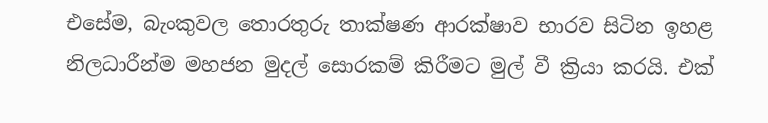එසේම, බැංකුවල තොරතුරු තාක්ෂණ ආරක්ෂාව භාරව සිටින ඉහළ නිලධාරීන්ම මහජන මුදල් සොරකම් කිරීමට මුල් වී ක්‍රියා කරයි. එක්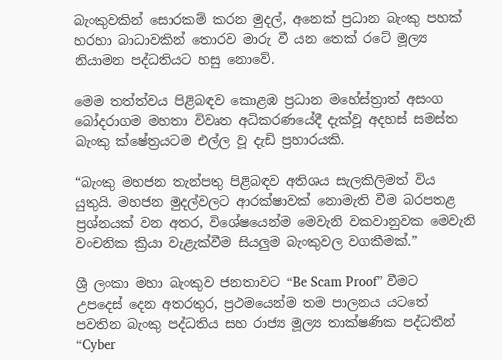බැංකුවකින් සොරකම් කරන මුදල්, අනෙක් ප්‍රධාන බැංකු පහක් හරහා බාධාවකින් තොරව මාරු වී යන තෙක් රටේ මූල්‍ය නියාමන පද්ධතියට හසු නොවේ.

මෙම තත්ත්වය පිළිබඳව කොළඹ ප්‍රධාන මහේස්ත්‍රාත් අසංග බෝදරාගම මහතා විවෘත අධිකරණයේදී දැක්වූ අදහස් සමස්ත බැංකු ක්ෂේත්‍රයටම එල්ල වූ දැඩි ප්‍රහාරයකි.

“බැංකු මහජන තැන්පතු පිළිබඳව අතිශය සැලකිලිමත් විය යුතුයි. මහජන මුදල්වලට ආරක්ෂාවක් නොමැති වීම බරපතළ ප්‍රශ්නයක් වන අතර, විශේෂයෙන්ම මෙවැනි වකවානුවක මෙවැනි වංචනික ක්‍රියා වැළැක්වීම සියලුම බැංකුවල වගකීමක්.”

ශ්‍රී ලංකා මහා බැංකුව ජනතාවට “Be Scam Proof” වීමට උපදෙස් දෙන අතරතුර, ප්‍රථමයෙන්ම තම පාලනය යටතේ පවතින බැංකු පද්ධතිය සහ රාජ්‍ය මූල්‍ය තාක්ෂණික පද්ධතීන් “Cyber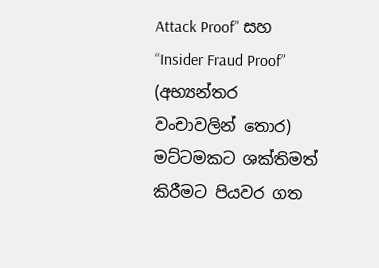Attack Proof” සහ “Insider Fraud Proof” (අභ්‍යන්තර වංචාවලින් තොර) මට්ටමකට ශක්තිමත් කිරීමට පියවර ගත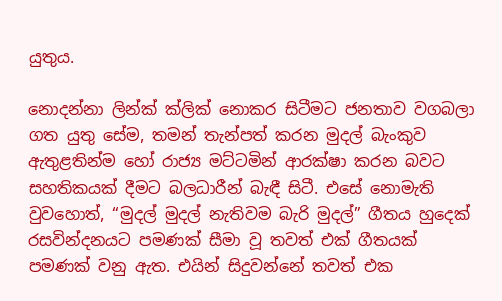යුතුය.

නොදන්නා ලින්ක් ක්ලික් නොකර සිටීමට ජනතාව වගබලා ගත යුතු සේම, තමන් තැන්පත් කරන මුදල් බැංකුව ඇතුළතින්ම හෝ රාජ්‍ය මට්ටමින් ආරක්ෂා කරන බවට සහතිකයක් දීමට බලධාරීන් බැඳී සිටී. එසේ නොමැති වුවහොත්, “මුදල් මුදල් නැතිවම බැරි මුදල්” ගීතය හුදෙක් රසවින්දනයට පමණක් සීමා වූ තවත් එක් ගීතයක් පමණක් වනු ඇත. එයින් සිදුවන්නේ තවත් එක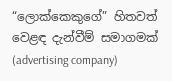“ලොක්කෙකුගේ” හිතවත් වෙළඳ දැන්වීම් සමාගමක් (advertising company)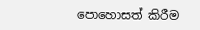පොහොසත් කිරීම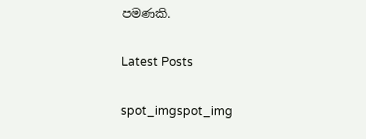පමණකි.

Latest Posts

spot_imgspot_img